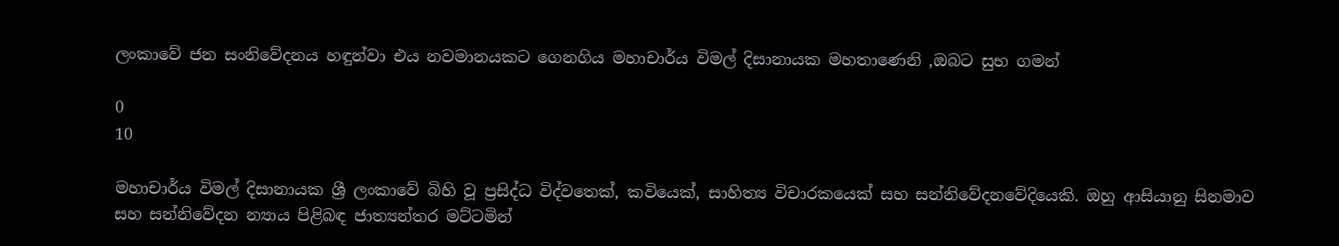ලංකාවේ ජන සංනිවේදනය හඳුන්වා එය නවමානයකට ගෙනගිය මහාචාර්ය විමල් දිසානායක මහතාණෙනි ,ඔබට සුභ ගමන්

0
10

මහාචාර්ය විමල් දිසානායක ශ්‍රී ලංකාවේ බිහි වූ ප්‍රසිද්ධ විද්වතෙක්, කවියෙක්, සාහිත්‍ය විචාරකයෙක් සහ සන්නිවේදනවේදියෙකි. ඔහු ආසියානු සිනමාව සහ සන්නිවේදන න්‍යාය පිළිබඳ ජාත්‍යන්තර මට්ටමින්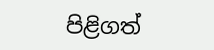පිළිගත්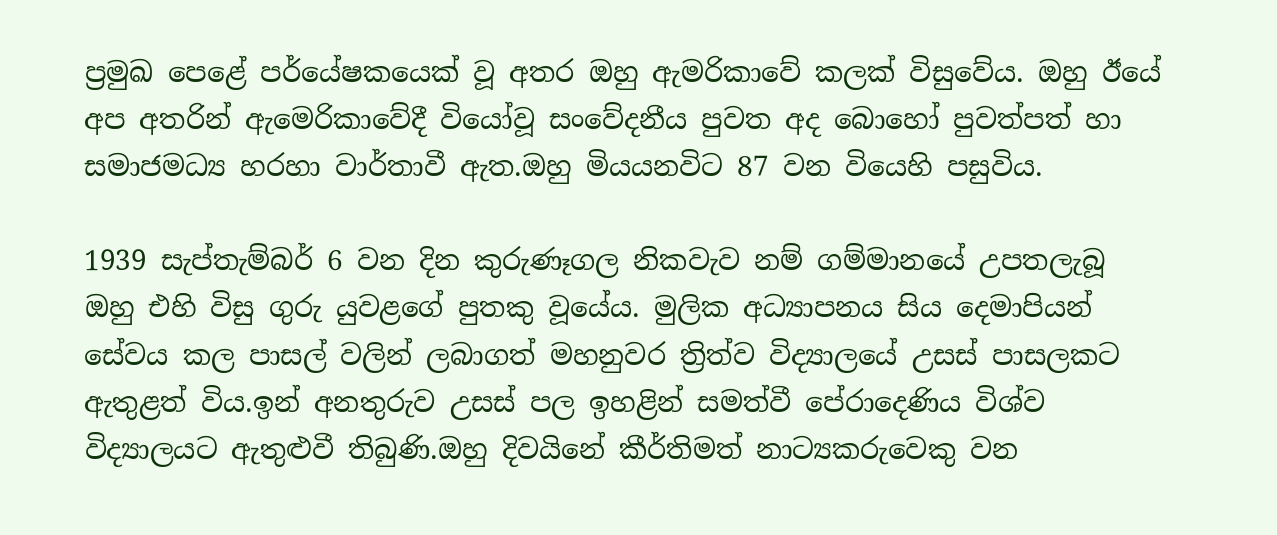ප්‍රමුඛ පෙළේ පර්යේෂකයෙක් වූ අතර ඔහු ඇමරිකාවේ කලක් විසුවේය. ඔහු ඊයේ අප අතරින් ඇමෙරිකාවේදී වියෝවූ සංවේදනීය පුවත අද බොහෝ පුවත්පත් හා සමාජමධ්‍ය හරහා වාර්තාවී ඇත.ඔහු මියයනවිට 87 වන වියෙහි පසුවිය.

1939 සැප්තැම්බර් 6 වන දින කුරුණෑගල නිකවැව නම් ගම්මානයේ උපතලැබූ ඔහු එහි විසු ගුරු යුවළගේ පුතකු වූයේය. මුලික අධ්‍යාපනය සිය දෙමාපියන් සේවය කල පාසල් වලින් ලබාගත් මහනුවර ත්‍රිත්ව විද්‍යාලයේ උසස් පාසලකට ඇතුළත් විය.ඉන් අනතුරුව උසස් පල ඉහළින් සමත්වී පේරාදෙණිය විශ්ව විද්‍යාලයට ඇතුළුවී තිබුණි.ඔහු දිවයිනේ කීර්තිමත් නාට්‍යකරුවෙකු වන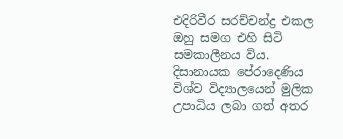එදිරිවීර සරච්චන්ද්‍ර එකල ඔහු සමග එහි සිටි සමකාලීනය විය. දිසානායක පේරාදෙණිය විශ්ව විද්‍යාලයෙන් මුලික උපාධිය ලබා ගත් අතර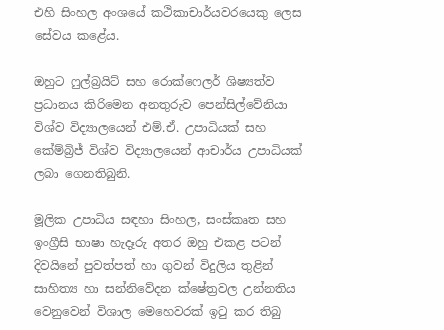එහි සිංහල අංශයේ කථිකාචාර්යවරයෙකු ලෙස සේවය කළේය.

ඔහුට ෆුල්බ්‍රයිට් සහ රොක්ෆෙලර් ශිෂ්‍යත්ව ප්‍රධානය කිරිමෙන අනතුරුව පෙන්සිල්වේනියා විශ්ව විද්‍යාලයෙන් එම්.ඒ. උපාධියක් සහ කේම්බ්‍රිජ් විශ්ව විද්‍යාලයෙන් ආචාර්ය උපාධියක් ලබා ගෙනතිබුනි.

මූලික උපාධිය සඳහා සිංහල, සංස්කෘත සහ ඉංග්‍රීසි භාෂා හැදෑරු අතර ඔහු එකළ පටන් දිවයිනේ පුවත්පත් හා ගුවන් විදුලිය තුළින් සාහිත්‍ය හා සන්නිවේදන ක්ෂේත්‍රවල උන්නතිය වෙනුවෙන් විශාල මෙහෙවරක් ඉටු කර තිබු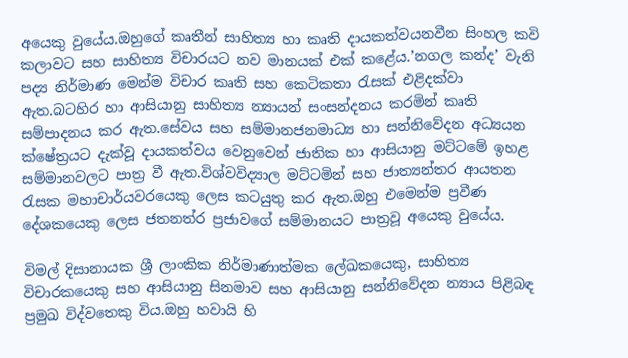අයෙකු වුයේය.ඔහුගේ කෘතීන් සාහිත්‍ය හා කෘති දායකත්වයනවීන සිංහල කවි කලාවට සහ සාහිත්‍ය විචාරයට නව මානයක් එක් කළේය.’නගල කන්ද’ වැනි පද්‍ය නිර්මාණ මෙන්ම විචාර කෘති සහ කෙටිකතා රැසක් එළිදක්වා ඇත.බටහිර හා ආසියානු සාහිත්‍ය න්‍යායන් සංසන්දනය කරමින් කෘති සම්පාදනය කර ඇත.සේවය සහ සම්මානජනමාධ්‍ය හා සන්නිවේදන අධ්‍යයන ක්ෂේත්‍රයට දැක්වූ දායකත්වය වෙනුවෙන් ජාතික හා ආසියානු මට්ටමේ ඉහළ සම්මානවලට පාත්‍ර වී ඇත.විශ්වවිද්‍යාල මට්ටමින් සහ ජාත්‍යන්තර ආයතන රැසක මහාචාර්යවරයෙකු ලෙස කටයුතු කර ඇත.ඔහු එමෙන්ම ප්‍රවීණ දේශකයෙකු ලෙස ජතනත්ර ප්‍රජාවගේ සම්මානයට පාත්‍රවූ අයෙකු වුයේය.

විමල් දිසානායක ශ්‍රී ලාංකික නිර්මාණාත්මක ලේඛකයෙකු, සාහිත්‍ය විචාරකයෙකු සහ ආසියානු සිනමාව සහ ආසියානු සන්නිවේදන න්‍යාය පිළිබඳ ප්‍රමුඛ විද්වතෙකු විය.ඔහු හවායි හි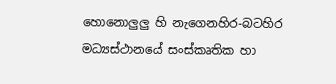හොනොලුලු හි නැගෙනහිර-බටහිර මධ්‍යස්ථානයේ සංස්කෘතික හා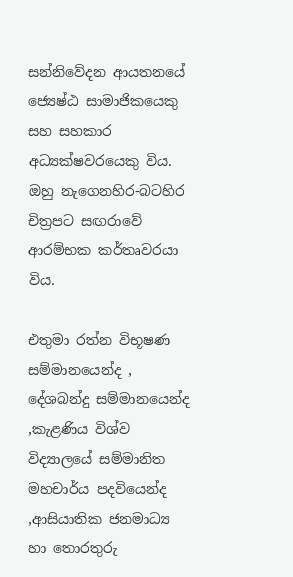සන්නිවේදන ආයතනයේ ජ්‍යෙෂ්ඨ සාමාජිකයෙකු සහ සහකාර අධ්‍යක්ෂවරයෙකු විය. ඔහු නැගෙනහිර-බටහිර චිත්‍රපට සඟරාවේ ආරම්භක කර්තෘවරයා විය.

එතුමා රත්න විභූෂණ සම්මානයෙන්ද , දේශබන්දු සම්මානයෙන්ද ,කැළණිය විශ්ව විද්‍යාලයේ සම්මානිත මහචාර්ය පදවියෙන්ද ,ආසියාතික ජනමාධ්‍ය හා තොරතුරු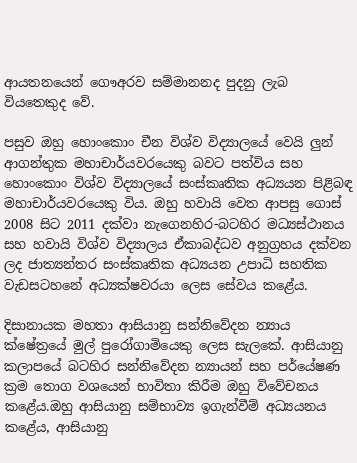ආයතනයෙන් ගෞඅරව සම්මානනද පුදනු ලැබ වියතෙකුද වේ.

පසුව ඔහු හොංකොං චීන විශ්ව විද්‍යාලයේ වෙයි ලුන් ආගන්තුක මහාචාර්යවරයෙකු බවට පත්විය සහ හොංකොං විශ්ව විද්‍යාලයේ සංස්කෘතික අධ්‍යයන පිළිබඳ මහාචාර්යවරයෙකු විය. ඔහු හවායි වෙත ආපසු ගොස් 2008 සිට 2011 දක්වා නැගෙනහිර-බටහිර මධ්‍යස්ථානය සහ හවායි විශ්ව විද්‍යාලය ඒකාබද්ධව අනුග්‍රහය දක්වන ලද ජාත්‍යන්තර සංස්කෘතික අධ්‍යයන උපාධි සහතික වැඩසටහනේ අධ්‍යක්ෂවරයා ලෙස සේවය කළේය.

දිසානායක මහතා ආසියානු සන්නිවේදන න්‍යාය ක්ෂේත්‍රයේ මුල් පුරෝගාමියෙකු ලෙස සැලකේ. ආසියානු කලාපයේ බටහිර සන්නිවේදන න්‍යායන් සහ පර්යේෂණ ක්‍රම තොග වශයෙන් භාවිතා කිරීම ඔහු විවේචනය කළේය.ඔහු ආසියානු සම්භාව්‍ය ඉගැන්වීම් අධ්‍යයනය කළේය, ආසියානු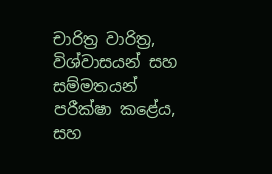චාරිත්‍ර වාරිත්‍ර, විශ්වාසයන් සහ සම්මතයන් පරීක්ෂා කළේය, සහ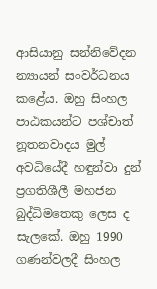ආසියානු සන්නිවේදන න්‍යායන් සංවර්ධනය කළේය. ඔහු සිංහල පාඨකයන්ට පශ්චාත් නූතනවාදය මුල් අවධියේදී හඳුන්වා දුන් ප්‍රගතිශීලී මහජන බුද්ධිමතෙකු ලෙස ද සැලකේ. ඔහු 1990 ගණන්වලදී සිංහල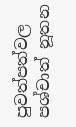පුවත්පත්වල පශ්චාත් නූතන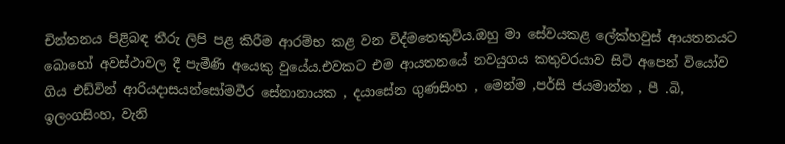චින්තනය පිළිබඳ තීරු ලිපි පළ කිරීම ආරම්භ කළ වන විද්මතෙකුවිය.ඔහු මා සේවයකළ ලේක්හවුස් ආයතනයට බොහෝ අවස්ථාවල දී පැමීණි අයෙකු වුයේය.එවකට එම ආයතනයේ නවයුගය කතුවරයාව සිටි අපෙන් වියෝව ගිය එඩ්වින් ආරියදාසයන්සෝමවීර සේනානායක , දයාසේන ගුණසිංහ , මෙන්ම ,පර්සි ජයමාන්න , පී .බි, ඉලංගසිංහ, වැනි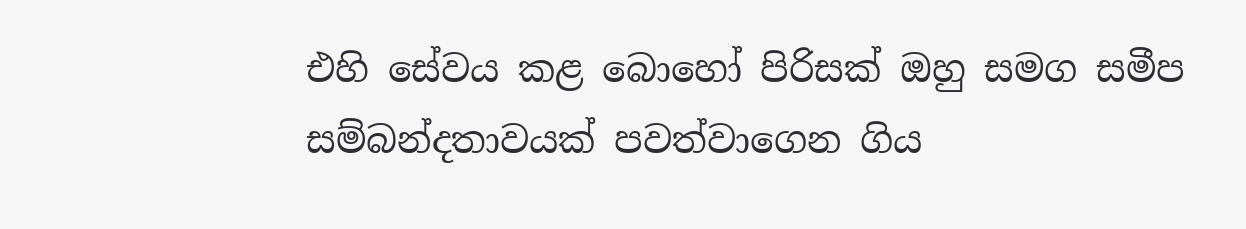එහි සේවය කළ බොහෝ පිරිසක් ඔහු සමග සමීප සම්බන්දතාවයක් පවත්වාගෙන ගිය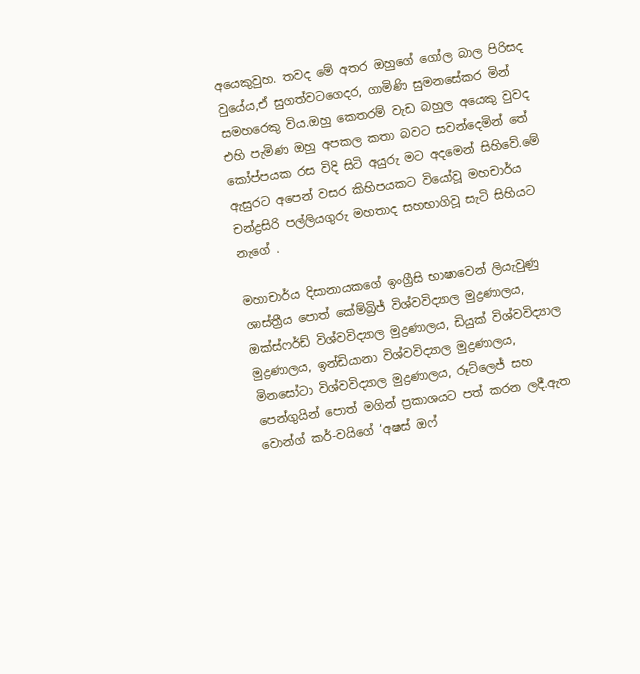අයෙකුවුහ. තවද මේ අතර ඔහුගේ ගෝල බාල පිරිසද වුයේය,ඒ සුගත්වටගෙදර, ගාමිණි සුමනසේකර මින් සමහරෙකු විය.ඔහු කෙතරම් වැඩ බහුල අයෙකු වුවද එහි පැමිණ ඔහු අපකල කතා බවට සවන්දෙමින් තේ කෝප්පයක රස විදි සිටි අයුරු මට අදමෙන් සිහිවේ.මේ ඇසුරට අපෙන් වසර කිහිපයකට වියෝවූ මහචාර්ය චන්ද්‍රසිරි පල්ලියගුරු මහතාද සහභාගිවූ සැටි සිහියට නැගේ .

මහාචාර්ය දිසානායකගේ ඉංග්‍රීසි භාෂාවෙන් ලියැවුණු ශාස්ත්‍රීය පොත් කේම්බ්‍රිජ් විශ්වවිද්‍යාල මුද්‍රණාලය, ඔක්ස්ෆර්ඩ් විශ්වවිද්‍යාල මුද්‍රණාලය, ඩියුක් විශ්වවිද්‍යාල මුද්‍රණාලය, ඉන්ඩියානා විශ්වවිද්‍යාල මුද්‍රණාලය, මිනසෝටා විශ්වවිද්‍යාල මුද්‍රණාලය, රූට්ලෙජ් සහ පෙන්ගුයින් පොත් මගින් ප්‍රකාශයට පත් කරන ලදී.ඇත වොන්ග් කර්-වයිගේ ‘අෂස් ඔෆ්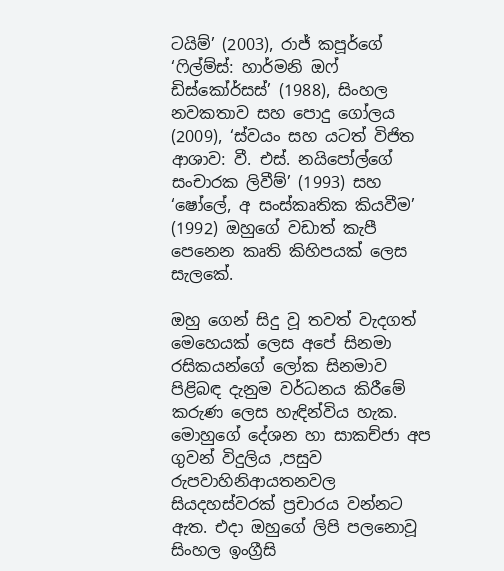ටයිම්’ (2003), රාජ් කපූර්ගේ ‘ෆිල්ම්ස්: හාර්මනි ඔෆ් ඩිස්කෝර්සස්’ (1988), සිංහල නවකතාව සහ පොදු ගෝලය (2009), ‘ස්වයං සහ යටත් විජිත ආශාව: වී. එස්. නයිපෝල්ගේ සංචාරක ලිවීම්’ (1993) සහ ‘ෂෝලේ, අ සංස්කෘතික කියවීම’ (1992) ඔහුගේ වඩාත් කැපී පෙනෙන කෘති කිහිපයක් ලෙස සැලකේ.

ඔහු ගෙන් සිදු වූ තවත් වැදගත් මෙහෙයක් ලෙස අපේ සිනමා රසිකයන්ගේ ලෝක සිනමාව පිළිබඳ දැනුම වර්ධනය කිරීමේ කරුණ ලෙස හැඳින්විය හැක. මොහුගේ දේශන හා සාකච්ජා අප ගුවන් විදුලිය ,පසුව රුපවාහිනිආයතනවල සියදහස්වරක් ප්‍රචාරය වන්නට ඇත. එදා ඔහුගේ ලිපි පලනොවූ සිංහල ඉංග්‍රීසි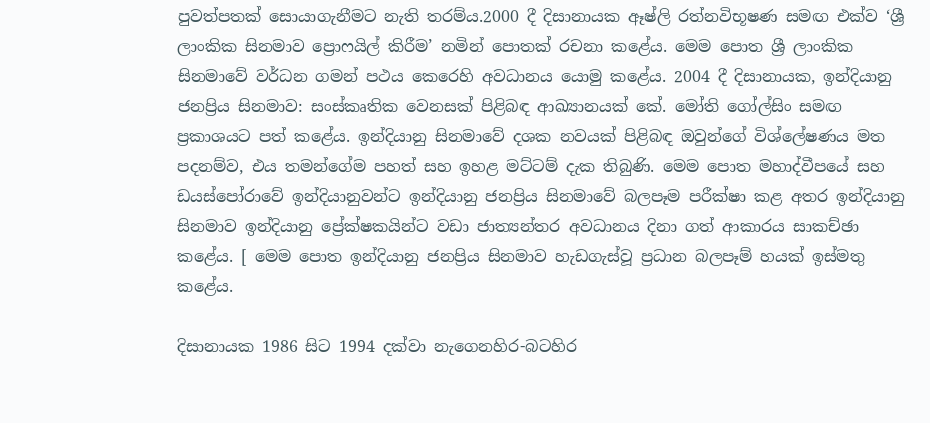පුවත්පතක් සොයාගැනීමට නැති තරම්ය.2000 දී දිසානායක ඈෂ්ලි රත්නවිභූෂණ සමඟ එක්ව ‘ශ්‍රී ලාංකික සිනමාව ප්‍රොෆයිල් කිරීම’ නමින් පොතක් රචනා කළේය. මෙම පොත ශ්‍රී ලාංකික සිනමාවේ වර්ධන ගමන් පථය කෙරෙහි අවධානය යොමු කළේය. 2004 දී දිසානායක, ඉන්දියානු ජනප්‍රිය සිනමාව: සංස්කෘතික වෙනසක් පිළිබඳ ආඛ්‍යානයක් කේ. මෝති ගෝල්සිං සමඟ ප්‍රකාශයට පත් කළේය. ඉන්දියානු සිනමාවේ දශක නවයක් පිළිබඳ ඔවුන්ගේ විශ්ලේෂණය මත පදනම්ව, එය තමන්ගේම පහත් සහ ඉහළ මට්ටම් දැක තිබුණි. මෙම පොත මහාද්වීපයේ සහ ඩයස්පෝරාවේ ඉන්දියානුවන්ට ඉන්දියානු ජනප්‍රිය සිනමාවේ බලපෑම පරීක්ෂා කළ අතර ඉන්දියානු සිනමාව ඉන්දියානු ප්‍රේක්ෂකයින්ට වඩා ජාත්‍යන්තර අවධානය දිනා ගත් ආකාරය සාකච්ඡා කළේය. [ මෙම පොත ඉන්දියානු ජනප්‍රිය සිනමාව හැඩගැස්වූ ප්‍රධාන බලපෑම් හයක් ඉස්මතු කළේය.

දිසානායක 1986 සිට 1994 දක්වා නැගෙනහිර-බටහිර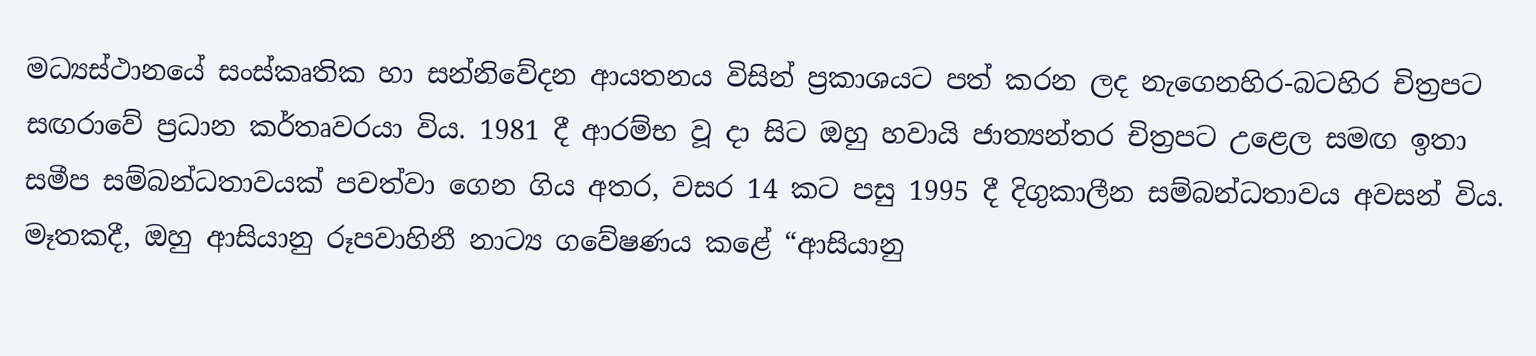මධ්‍යස්ථානයේ සංස්කෘතික හා සන්නිවේදන ආයතනය විසින් ප්‍රකාශයට පත් කරන ලද නැගෙනහිර-බටහිර චිත්‍රපට සඟරාවේ ප්‍රධාන කර්තෘවරයා විය. 1981 දී ආරම්භ වූ දා සිට ඔහු හවායි ජාත්‍යන්තර චිත්‍රපට උළෙල සමඟ ඉතා සමීප සම්බන්ධතාවයක් පවත්වා ගෙන ගිය අතර, වසර 14 කට පසු 1995 දී දිගුකාලීන සම්බන්ධතාවය අවසන් විය. මෑතකදී, ඔහු ආසියානු රූපවාහිනී නාට්‍ය ගවේෂණය කළේ “ආසියානු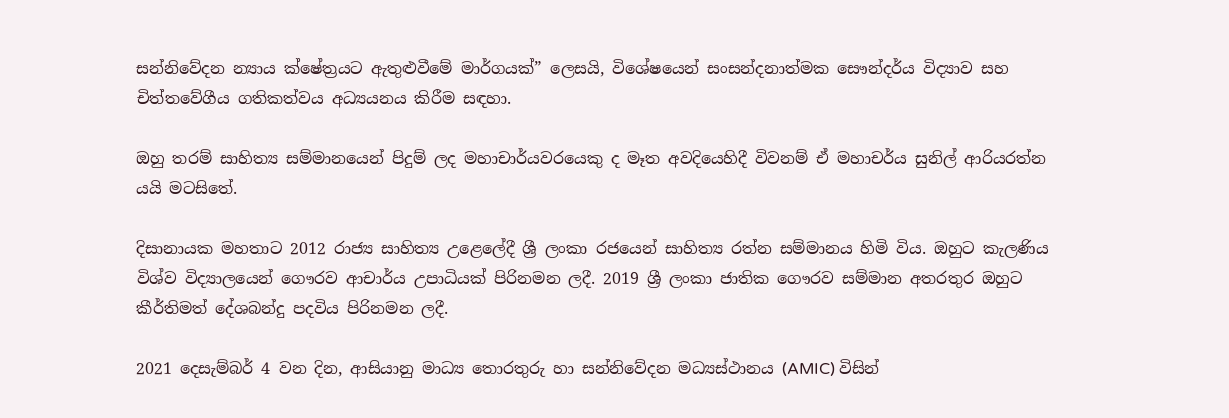සන්නිවේදන න්‍යාය ක්ෂේත්‍රයට ඇතුළුවීමේ මාර්ගයක්” ලෙසයි, විශේෂයෙන් සංසන්දනාත්මක සෞන්දර්ය විද්‍යාව සහ චිත්තවේගීය ගතිකත්වය අධ්‍යයනය කිරීම සඳහා.

ඔහු තරම් සාහිත්‍ය සම්මානයෙන් පිදුම් ලද මහාචාර්යවරයෙකු ද මෑත අවදියෙහිදී විවනම් ඒ මහාචර්ය සුනිල් ආරියරත්න යයි මටසිතේ.

දිසානායක මහතාට 2012 රාජ්‍ය සාහිත්‍ය උළෙලේදී ශ්‍රී ලංකා රජයෙන් සාහිත්‍ය රත්න සම්මානය හිමි විය. ඔහුට කැලණිය විශ්ව විද්‍යාලයෙන් ගෞරව ආචාර්ය උපාධියක් පිරිනමන ලදී. 2019 ශ්‍රී ලංකා ජාතික ගෞරව සම්මාන අතරතුර ඔහුට කීර්තිමත් දේශබන්දු පදවිය පිරිනමන ලදී.

2021 දෙසැම්බර් 4 වන දින, ආසියානු මාධ්‍ය තොරතුරු හා සන්නිවේදන මධ්‍යස්ථානය (AMIC) විසින්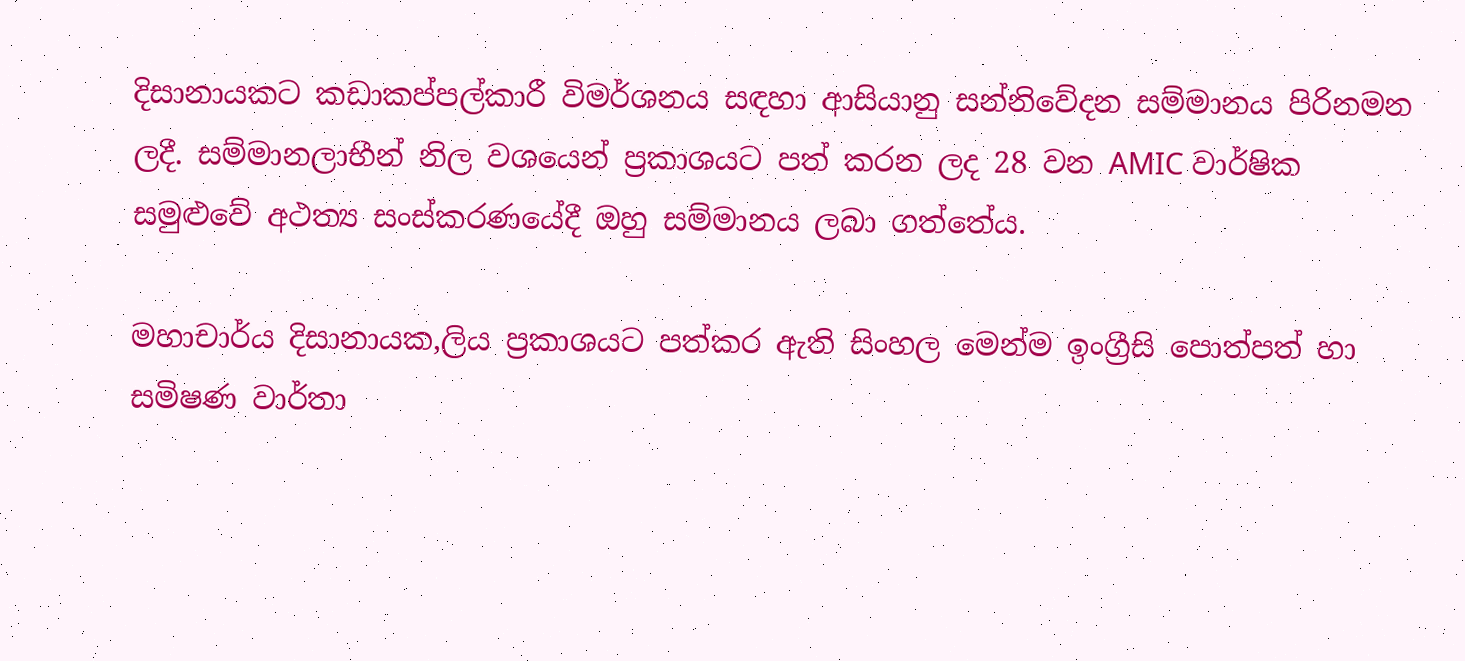දිසානායකට කඩාකප්පල්කාරී විමර්ශනය සඳහා ආසියානු සන්නිවේදන සම්මානය පිරිනමන ලදී. සම්මානලාභීන් නිල වශයෙන් ප්‍රකාශයට පත් කරන ලද 28 වන AMIC වාර්ෂික සමුළුවේ අථත්‍ය සංස්කරණයේදී ඔහු සම්මානය ලබා ගත්තේය.

මහාචාර්ය දිසානායක,ලිය ප්‍රකාශයට පත්කර ඇති සිංහල මෙන්ම ඉංග්‍රීසි පොත්පත් හා සමිෂණ වාර්තා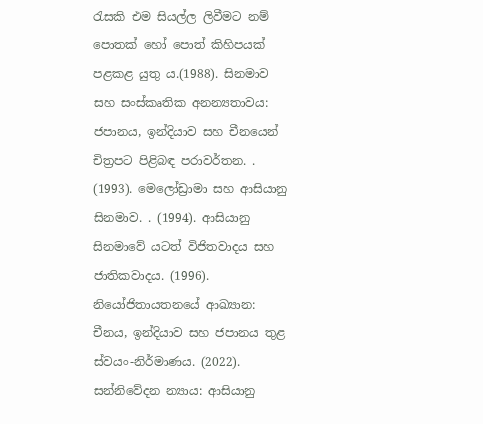රැසකි එම සියල්ල ලිවීමට නම් පොතක් හෝ පොත් කිහිපයක් පළකළ යුතු ය.(1988). සිනමාව සහ සංස්කෘතික අනන්‍යතාවය: ජපානය, ඉන්දියාව සහ චීනයෙන් චිත්‍රපට පිළිබඳ පරාවර්තන. . (1993). මෙලෝඩ්‍රාමා සහ ආසියානු සිනමාව. . (1994). ආසියානු සිනමාවේ යටත් විජිතවාදය සහ ජාතිකවාදය. (1996). නියෝජිතායතනයේ ආඛ්‍යාන: චීනය, ඉන්දියාව සහ ජපානය තුළ ස්වයං-නිර්මාණය. (2022). සන්නිවේදන න්‍යාය: ආසියානු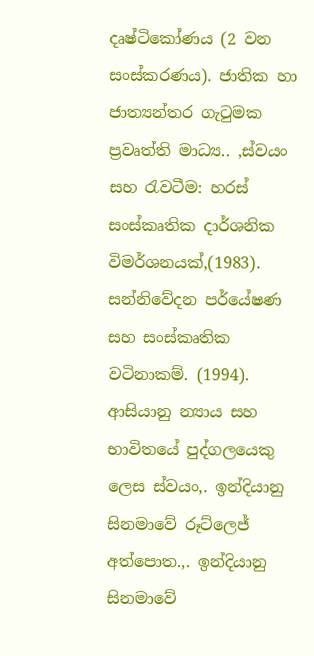දෘෂ්ටිකෝණය (2 වන සංස්කරණය). ජාතික හා ජාත්‍යන්තර ගැටුමක ප්‍රවෘත්ති මාධ්‍ය.. ,ස්වයං සහ රැවටීම: හරස් සංස්කෘතික දාර්ශනික විමර්ශනයක්,(1983). සන්නිවේදන පර්යේෂණ සහ සංස්කෘතික වටිනාකම්. (1994). ආසියානු න්‍යාය සහ භාවිතයේ පුද්ගලයෙකු ලෙස ස්වයං,. ඉන්දියානු සිනමාවේ රූට්ලෙජ් අත්පොත.,. ඉන්දියානු සිනමාවේ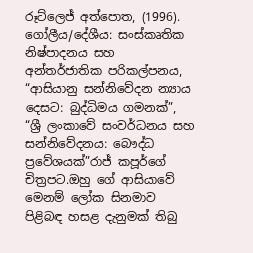රූට්ලෙජ් අත්පොත, (1996). ගෝලීය/දේශීය: සංස්කෘතික නිෂ්පාදනය සහ අන්තර්ජාතික පරිකල්පනය, “ආසියානු සන්නිවේදන න්‍යාය දෙසට: බුද්ධිමය ගමනක්”, “ශ්‍රී ලංකාවේ සංවර්ධනය සහ සන්නිවේදනය: බෞද්ධ ප්‍රවේශයක්”රාජ් කපූර්ගේ චිත්‍රපට.ඔහු ගේ ආසියාවේ මෙනම් ලෝක සිනමාව පිළිබඳ හසළ දැනුමක් තිබු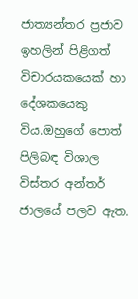ජාත්‍යන්තර ප්‍රජාව ඉහලින් පිළිගත් විචාරයකයෙක් හා දේශකයෙකු විය.ඔහුගේ පොත් පිලිබඳ විශාල විස්තර අන්තර් ජාලයේ පලව ඇත.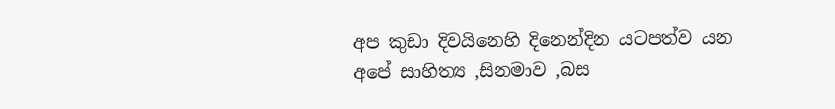අප කුඩා දිවයිනෙහි දිනෙන්දින යටපත්ව යන අපේ සාහිත්‍ය ,සිනමාව ,බස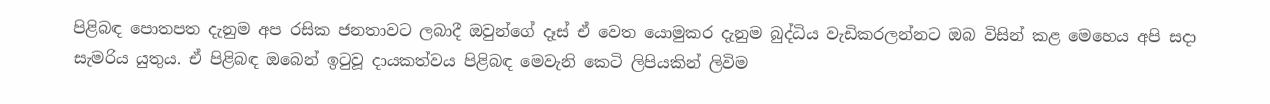පිළිබඳ පොතපත දැනුම අප රසික ජනතාවට ලබාදී ඔවුන්ගේ දෑස් ඒ වෙත යොමුකර දැනුම බුද්ධිය වැඩිකරලන්නට ඔබ විසින් කළ මෙහෙය අපි සදා සැමරිය යුතුය. ඒ පිළිබඳ ඔබෙන් ඉටුවූ දායකත්වය පිළිබඳ මෙවැනි කෙටි ලිපියකින් ලිවිම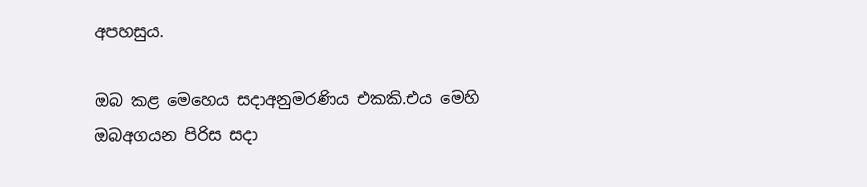අපහසුය.

ඔබ කළ මෙහෙය සදාඅනුමරණිය එකකි.එය මෙහි ඔබඅගයන පිරිස සදා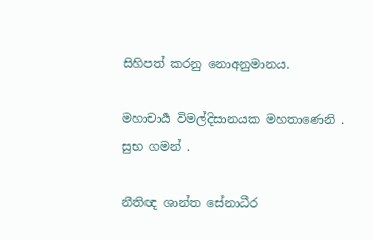සිහිපත් කරනු නොඅනුමානය.

මහාචාර්‍ය විමල්දිසානයක මහතාණෙනි . සුභ ගමන් .

නීතිඥ ශාන්ත සේනාධීර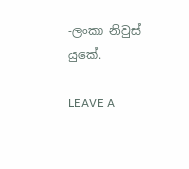-ලංකා නිවුස් යුකේ.

LEAVE A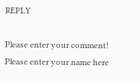REPLY

Please enter your comment!
Please enter your name here